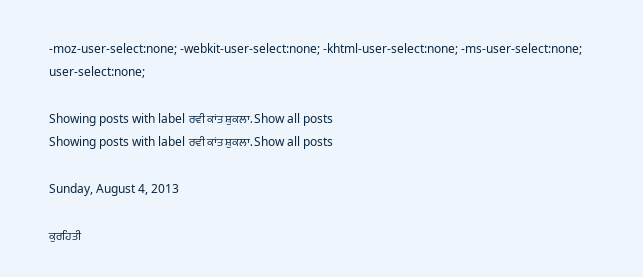-moz-user-select:none; -webkit-user-select:none; -khtml-user-select:none; -ms-user-select:none; user-select:none;

Showing posts with label ਰਵੀ ਕਾਂਤ ਸ਼ੁਕਲਾ. Show all posts
Showing posts with label ਰਵੀ ਕਾਂਤ ਸ਼ੁਕਲਾ. Show all posts

Sunday, August 4, 2013

ਕੁਰਹਿਤੀ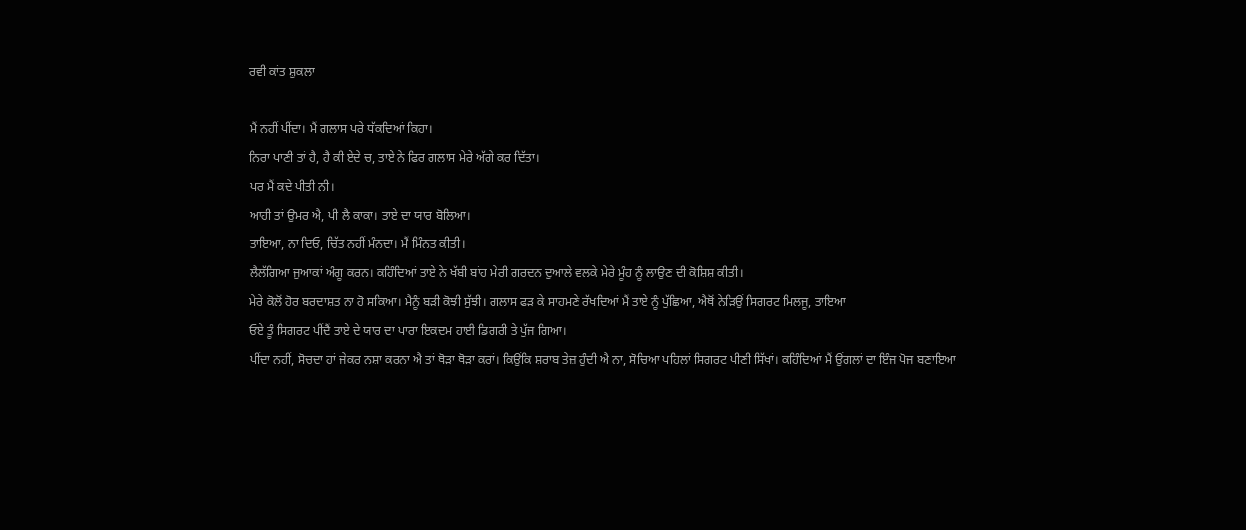ਰਵੀ ਕਾਂਤ ਸ਼ੁਕਲਾ

ਮੈਂ ਨਹੀਂ ਪੀਂਦਾ। ਮੈਂ ਗਲਾਸ ਪਰੇ ਧੱਕਦਿਆਂ ਕਿਹਾ।
ਨਿਰਾ ਪਾਣੀ ਤਾਂ ਹੈ, ਹੈ ਕੀ ਏਦੇ ਚ, ਤਾਏ ਨੇ ਫਿਰ ਗਲਾਸ ਮੇਰੇ ਅੱਗੇ ਕਰ ਦਿੱਤਾ।
ਪਰ ਮੈਂ ਕਦੇ ਪੀਤੀ ਨੀ।
ਆਹੀ ਤਾਂ ਉਮਰ ਐ, ਪੀ ਲੈ ਕਾਕਾ। ਤਾਏ ਦਾ ਯਾਰ ਬੋਲਿਆ।
ਤਾਇਆ, ਨਾ ਦਿਓ, ਚਿੱਤ ਨਹੀਂ ਮੰਨਦਾ। ਮੈਂ ਮਿੰਨਤ ਕੀਤੀ।
ਲੈਲੱਗਿਆ ਜੁਆਕਾਂ ਅੰਗੂ ਕਰਨ। ਕਹਿੰਦਿਆਂ ਤਾਏ ਨੇ ਖੱਬੀ ਬਾਂਹ ਮੇਰੀ ਗਰਦਨ ਦੁਆਲੇ ਵਲਕੇ ਮੇਰੇ ਮੂੰਹ ਨੂੰ ਲਾਉਣ ਦੀ ਕੋਸ਼ਿਸ਼ ਕੀਤੀ।
ਮੇਰੇ ਕੋਲੋਂ ਹੋਰ ਬਰਦਾਸ਼ਤ ਨਾ ਹੋ ਸਕਿਆ। ਮੈਨੂੰ ਬੜੀ ਕੋਝੀ ਸੁੱਝੀ। ਗਲਾਸ ਫੜ ਕੇ ਸਾਹਮਣੇ ਰੱਖਦਿਆਂ ਮੈਂ ਤਾਏ ਨੂੰ ਪੁੱਛਿਆ, ਐਥੋਂ ਨੇੜਿਉਂ ਸਿਗਰਟ ਮਿਲਜੂ, ਤਾਇਆ
ਓਏ ਤੂੰ ਸਿਗਰਟ ਪੀਂਦੈਂ ਤਾਏ ਦੇ ਯਾਰ ਦਾ ਪਾਰਾ ਇਕਦਮ ਹਾਈ ਡਿਗਰੀ ਤੇ ਪੁੱਜ ਗਿਆ।
ਪੀਂਦਾ ਨਹੀਂ, ਸੋਚਦਾ ਹਾਂ ਜੇਕਰ ਨਸ਼ਾ ਕਰਨਾ ਐ ਤਾਂ ਥੋੜਾ ਥੋੜਾ ਕਰਾਂ। ਕਿਉਂਕਿ ਸ਼ਰਾਬ ਤੇਜ਼ ਹੁੰਦੀ ਐ ਨਾ, ਸੋਚਿਆ ਪਹਿਲਾਂ ਸਿਗਰਟ ਪੀਣੀ ਸਿੱਖਾਂ। ਕਹਿੰਦਿਆਂ ਮੈਂ ਉਂਗਲਾਂ ਦਾ ਇੰਜ ਪੋਜ ਬਣਾਇਆ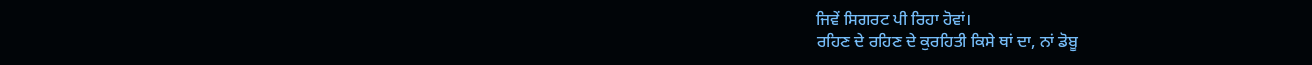ਜਿਵੇਂ ਸਿਗਰਟ ਪੀ ਰਿਹਾ ਹੋਵਾਂ।
ਰਹਿਣ ਦੇ ਰਹਿਣ ਦੇ ਕੁਰਹਿਤੀ ਕਿਸੇ ਥਾਂ ਦਾ, ਨਾਂ ਡੋਬੂ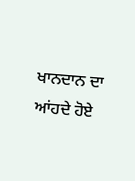ਖਾਨਦਾਨ ਦਾ
ਆਂਹਦੇ ਹੋਏ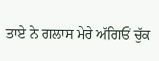ਤਾਏ ਨੇ ਗਲਾਸ ਮੇਰੇ ਅੱਗਿਓਂ ਚੁੱਕ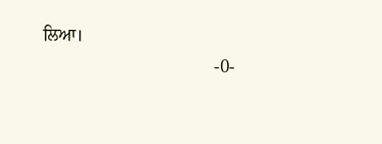ਲਿਆ।
                                       -0-